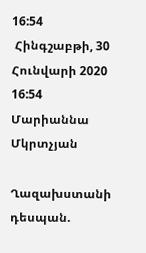16:54
 Հինգշաբթի, 30 Հունվարի 2020 16:54
Մարիաննա Մկրտչյան

Ղազախստանի դեսպան.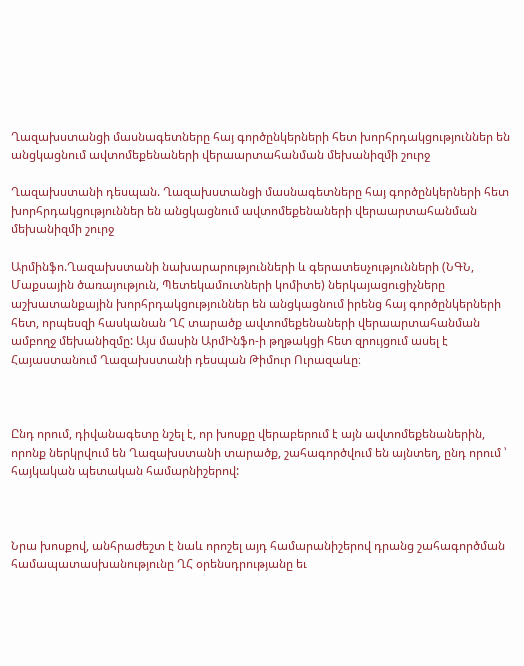Ղազախստանցի մասնագետները հայ գործընկերների հետ խորհրդակցություններ են անցկացնում ավտոմեքենաների վերաարտահանման մեխանիզմի շուրջ

Ղազախստանի դեսպան. Ղազախստանցի մասնագետները հայ գործընկերների հետ խորհրդակցություններ են անցկացնում ավտոմեքենաների վերաարտահանման մեխանիզմի շուրջ

Արմինֆո.Ղազախստանի նախարարությունների և գերատեսչությունների (ՆԳՆ, Մաքսային ծառայություն, Պետեկամուտների կոմիտե) ներկայացուցիչները աշխատանքային խորհրդակցություններ են անցկացնում իրենց հայ գործընկերների հետ, որպեսզի հասկանան ՂՀ տարածք ավտոմեքենաների վերաարտահանման ամբողջ մեխանիզմը: Այս մասին ԱրմԻնֆո-ի թղթակցի հետ զրույցում ասել է Հայաստանում Ղազախստանի դեսպան Թիմուր Ուրազաևը։



Ընդ որում, դիվանագետը նշել է, որ խոսքը վերաբերում է այն ավտոմեքենաներին, որոնք ներկրվում են Ղազախստանի տարածք, շահագործվում են այնտեղ, ընդ որում ՝ հայկական պետական համարնիշերով:



Նրա խոսքով, անհրաժեշտ է նաև որոշել այդ համարանիշերով դրանց շահագործման համապատասխանությունը ՂՀ օրենսդրությանը եւ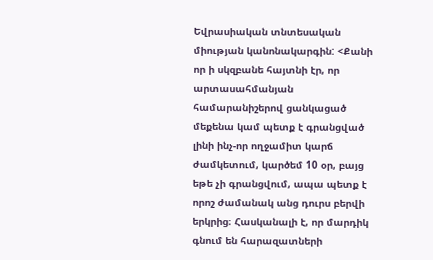Եվրասիական տնտեսական միության կանոնակարգին: <Քանի որ ի սկզբանե հայտնի էր, որ արտասահմանյան համարանիշերով ցանկացած մեքենա կամ պետք է գրանցված լինի ինչ-որ ողջամիտ կարճ ժամկետում, կարծեմ 10 օր, բայց եթե չի գրանցվում, ապա պետք է որոշ ժամանակ անց դուրս բերվի երկրից։ Հասկանալի է, որ մարդիկ գնում են հարազատների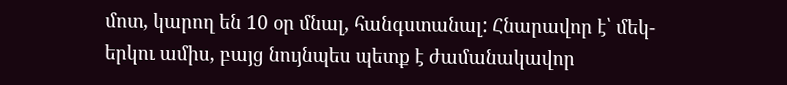մոտ, կարող են 10 օր մնալ, հանգստանալ: Հնարավոր է՝ մեկ-երկու ամիս, բայց նույնպես պետք է ժամանակավոր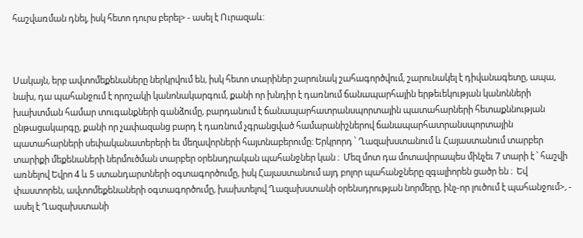հաշվառման դնել, իսկ հետո դուրս բերել> - ասել է Ուրազաև:



Սակայն, երբ ավտոմեքենաները ներկրվում են, իսկ հետո տարիներ շարունակ շահագործվում, շարունակել է դիվանագետը, ապա, նախ, դա պահանջում է որոշակի կանոնակարգում, քանի որ խնդիր է դառնում ճանապարհային երթեւեկության կանոնների խախտման համար տուգանքների գանձումը, բարդանում է ճանապարհատրանսպորտային պատահարների հետաքննության ընթացակարգը, քանի որ չափազանց բարդ է դառնում չգրանցված համարանիշներով ճանապարհատրանսպորտային պատահարների սեփականատերերի եւ մեղավորների հայտնաբերումը: Երկրորդ ՝ Ղազախստանում և Հայաստանում տարբեր տարիքի մեքենաների ներմուծման տարբեր օրենսդրական պահանջներ կան ։  Մեզ մոտ դա մոտավորապես մինչեւ 7 տարի է ՝ հաշվի առնելով Եվրո 4 և 5 ստանդարտների օգտագործումը, իսկ Հայաստանում այդ բոլոր պահանջները զգալիորեն ցածր են ։  Եվ փաստորեն, ավտոմեքենաների օգտագործումը, խախտելով Ղազախստանի օրենսդրության նորմերը, ինչ-որ լուծում է պահանջում>, - ասել է Ղազախստանի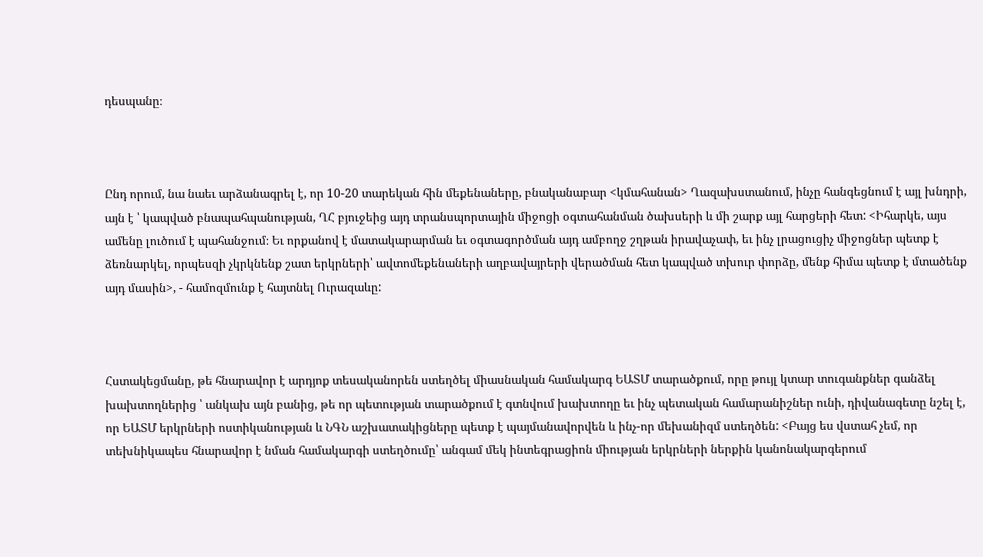դեսպանը։



Ընդ որում, նա նաեւ արձանագրել է, որ 10-20 տարեկան հին մեքենաները, բնականաբար <կմահանան> Ղազախստանում, ինչը հանգեցնում է այլ խնդրի, այն է ՝ կապված բնապահպանության, ՂՀ բյուջեից այդ տրանսպորտային միջոցի օգտահանման ծախսերի և մի շարք այլ հարցերի հետ: <Իհարկե, այս ամենը լուծում է պահանջում։ Եւ որքանով է մատակարարման եւ օգտագործման այդ ամբողջ շղթան իրավաչափ, եւ ինչ լրացուցիչ միջոցներ պետք է ձեռնարկել, որպեսզի չկրկնենք շատ երկրների՝ ավտոմեքենաների աղբավայրերի վերածման հետ կապված տխուր փորձը, մենք հիմա պետք է մտածենք այդ մասին>, - համոզմունք է հայտնել Ուրազաևը:



Հստակեցմանը, թե հնարավոր է արդյոք տեսականորեն ստեղծել միասնական համակարգ ԵԱՏՄ տարածքում, որը թույլ կտար տուգանքներ գանձել խախտողներից ՝ անկախ այն բանից, թե որ պետության տարածքում է գտնվում խախտողը եւ ինչ պետական համարանիշներ ունի, դիվանագետը նշել է, որ ԵԱՏՄ երկրների ոստիկանության և ՆԳՆ աշխատակիցները պետք է պայմանավորվեն և ինչ-որ մեխանիզմ ստեղծեն: <Բայց ես վստահ չեմ, որ տեխնիկապես հնարավոր է նման համակարգի ստեղծումը՝ անգամ մեկ ինտեգրացիոն միության երկրների ներքին կանոնակարգերում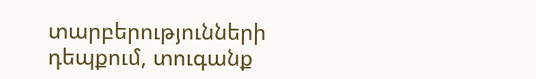տարբերությունների դեպքում, տուգանք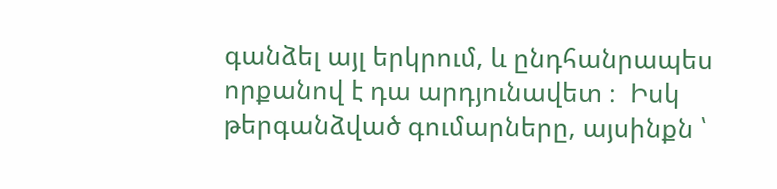գանձել այլ երկրում, և ընդհանրապես որքանով է դա արդյունավետ ։  Իսկ թերգանձված գումարները, այսինքն ՝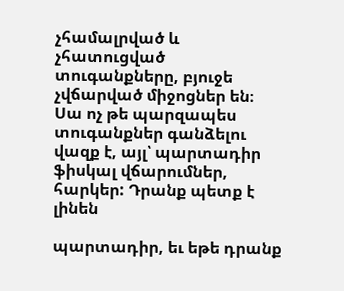չհամալրված և չհատուցված տուգանքները, բյուջե չվճարված միջոցներ են։  Սա ոչ թե պարզապես տուգանքներ գանձելու վազք է, այլ՝ պարտադիր ֆիսկալ վճարումներ, հարկեր: Դրանք պետք է լինեն

պարտադիր, եւ եթե դրանք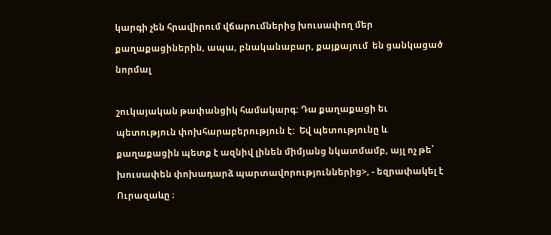կարգի չեն հրավիրում վճարումներից խուսափող մեր քաղաքացիներին, ապա, բնականաբար, քայքայում  են ցանկացած նորմալ

շուկայական թափանցիկ համակարգ: Դա քաղաքացի եւ պետություն փոխհարաբերություն է:  Եվ պետությունը և քաղաքացին պետք է ազնիվ լինեն միմյանց նկատմամբ, այլ ոչ թե՝ խուսափեն փոխադարձ պարտավորություններից>, - եզրափակել է Ուրազաևը ։